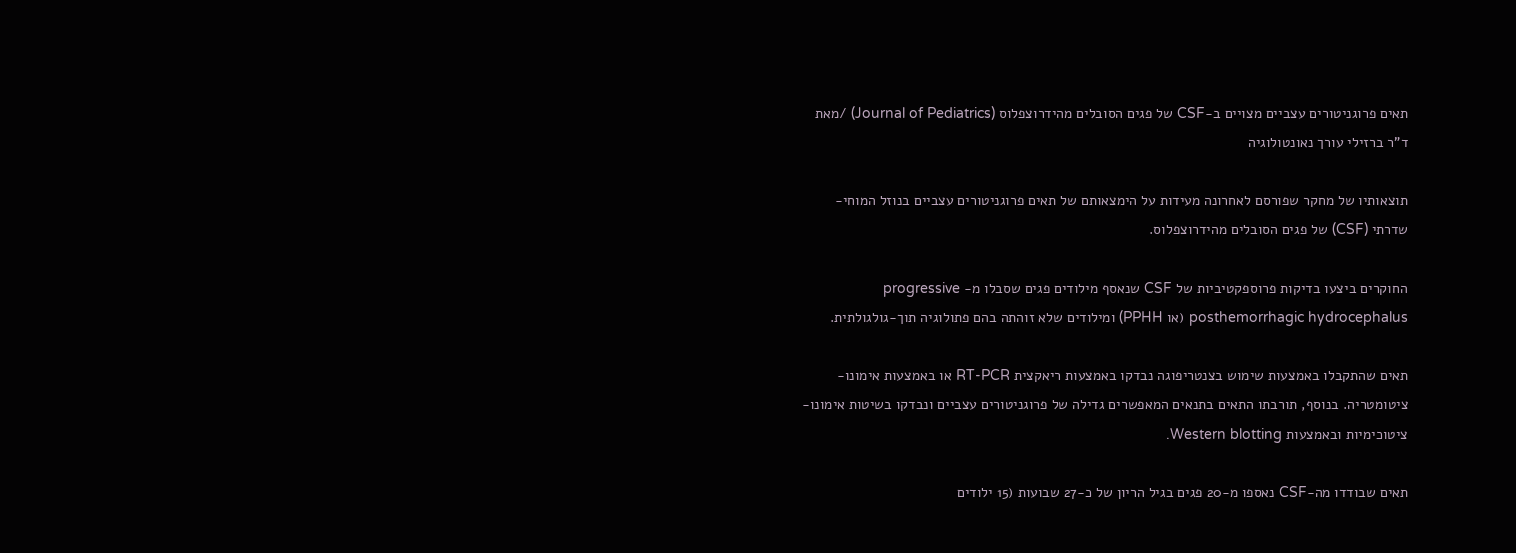תאים פרוגניטורים עצביים מצויים ב-CSF של פגים הסובלים מהידרוצפלוס (Journal of Pediatrics) /מאת ד”ר ברזילי עורך נאונטולוגיה

תוצאותיו של מחקר שפורסם לאחרונה מעידות על הימצאותם של תאים פרוגניטורים עצביים בנוזל המוחי-שדרתי (CSF) של פגים הסובלים מהידרוצפלוס.

החוקרים ביצעו בדיקות פרוספקטיביות של CSF שנאסף מילודים פגים שסבלו מ- progressive posthemorrhagic hydrocephalus (או PPHH) ומילודים שלא זוהתה בהם פתולוגיה תוך-גולגולתית.

תאים שהתקבלו באמצעות שימוש בצנטריפוגה נבדקו באמצעות ריאקצית RT-PCR או באמצעות אימונו-ציטומטריה. בנוסף, תורבתו התאים בתנאים המאפשרים גדילה של פרוגניטורים עצביים ונבדקו בשיטות אימונו-ציטוכימיות ובאמצעות Western blotting.

תאים שבודדו מה-CSF נאספו מ-20 פגים בגיל הריון של כ-27 שבועות (15 ילודים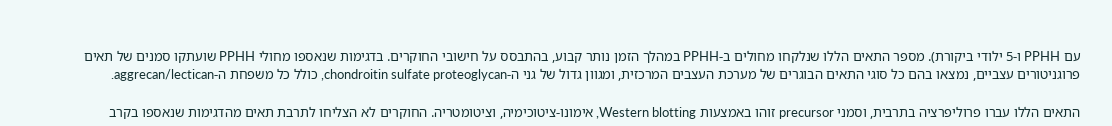עם PPHH ו-5 ילודי ביקורת). מספר התאים הללו שנלקחו מחולים ב-PPHH במהלך הזמן נותר קבוע, בהתבסס על חישובי החוקרים. בדגימות שנאספו מחולי PPHH שועתקו סמנים של תאים פרוגניטורים עצביים, נמצאו בהם כל סוגי התאים הבוגרים של מערכת העצבים המרכזית, ומגוון גדול של גני ה-chondroitin sulfate proteoglycan, כולל כל משפחת ה-aggrecan/lectican.

התאים הללו עברו פרוליפרציה בתרבית, וסמני precursor זוהו באמצעות Western blotting, אימונו-ציטוכימיה, וציטומטריה. החוקרים לא הצליחו לתרבת תאים מהדגימות שנאספו בקרב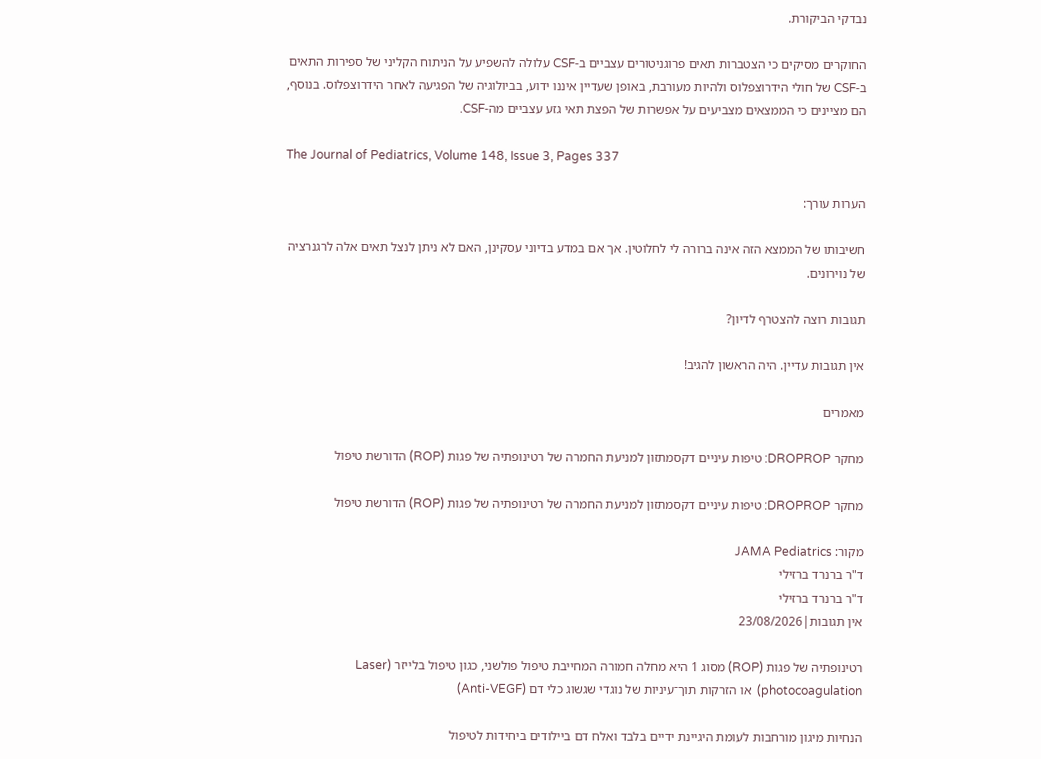נבדקי הביקורת.

החוקרים מסיקים כי הצטברות תאים פרוגניטורים עצביים ב-CSF עלולה להשפיע על הניתוח הקליני של ספירות התאים ב-CSF של חולי הידרוצפלוס ולהיות מעורבת, באופן שעדיין איננו ידוע, בביולוגיה של הפגיעה לאחר הידרוצפלוס. בנוסף, הם מציינים כי הממצאים מצביעים על אפשרות של הפצת תאי גזע עצביים מה-CSF.

The Journal of Pediatrics, Volume 148, Issue 3, Pages 337

הערות עורך:

חשיבותו של הממצא הזה אינה ברורה לי לחלוטין. אך אם במדע בדיוני עסקינן, האם לא ניתן לנצל תאים אלה לרגנרציה של נוירונים.

תגובות רוצה להצטרף לדיון?

אין תגובות עדיין. היה הראשון להגיב!

מאמרים

מחקר DROPROP: טיפות עיניים דקסמתזון למניעת החמרה של רטינופתיה של פגות (ROP) הדורשת טיפול

מחקר DROPROP: טיפות עיניים דקסמתזון למניעת החמרה של רטינופתיה של פגות (ROP) הדורשת טיפול

מקור: JAMA Pediatrics
ד"ר ברנרד ברזילי
ד"ר ברנרד ברזילי
אין תגובות|23/08/2026

רטינופתיה של פגות (ROP) מסוג 1 היא מחלה חמורה המחייבת טיפול פולשני, כגון טיפול בלייזר (Laser photocoagulation)  או הזרקות תוך־עיניות של נוגדי שגשוג כלי דם (Anti-VEGF)

הנחיות מיגון מורחבות לעומת היגיינת ידיים בלבד ואלח דם ביילודים ביחידות לטיפול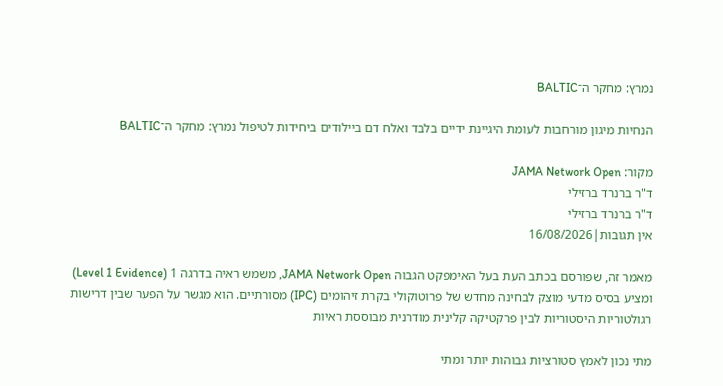נמרץ: מחקר ה־BALTIC

הנחיות מיגון מורחבות לעומת היגיינת ידיים בלבד ואלח דם ביילודים ביחידות לטיפול נמרץ: מחקר ה־BALTIC

מקור: JAMA Network Open
ד"ר ברנרד ברזילי
ד"ר ברנרד ברזילי
אין תגובות|16/08/2026

מאמר זה, שפורסם בכתב העת בעל האימפקט הגבוה JAMA Network Open, משמש ראיה בדרגה 1 (Level 1 Evidence) ומציע בסיס מדעי מוצק לבחינה מחדש של פרוטוקולי בקרת זיהומים (IPC) מסורתיים. הוא מגשר על הפער שבין דרישות רגולטוריות היסטוריות לבין פרקטיקה קלינית מודרנית מבוססת ראיות

מתי נכון לאמץ סטורציות גבוהות יותר ומתי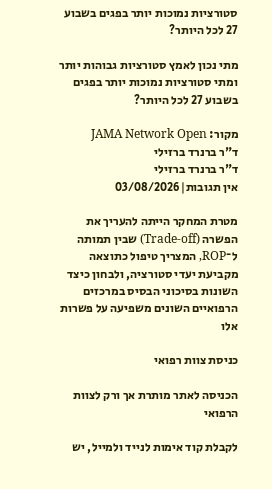סטורציות נמוכות יותר בפגים בשבוע 27 לכל היותר?

מתי נכון לאמץ סטורציות גבוהות יותר ומתי סטורציות נמוכות יותר בפגים בשבוע 27 לכל היותר?

מקור: JAMA Network Open
ד"ר ברנרד ברזילי
ד"ר ברנרד ברזילי
אין תגובות|03/08/2026

מטרת המחקר הייתה להעריך את הפשרה (Trade-off) שבין תמותה ל־ROP, המצריך טיפול כתוצאה מקביעת יעדי סטורציה, ולבחון כיצד השונות בסיכוני הבסיס במרכזים הרפואיים השונים משפיעה על פשרות אלו

כניסת צוות רפואי

הכניסה לאתר מותרת אך ורק לצוות הרפואי

לקבלת קוד אימות לנייד ולמייל, יש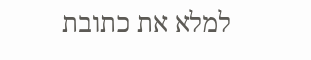למלא את כתובת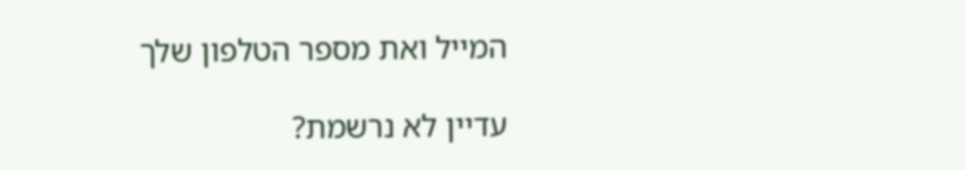המייל ואת מספר הטלפון שלך

עדיין לא נרשמת?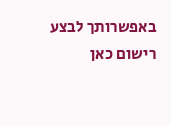באפשרותך לבצע רישום כאן